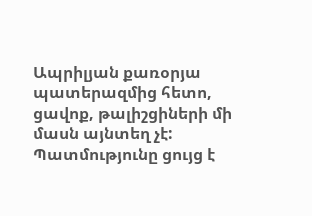Ապրիլյան քառօրյա պատերազմից հետո, ցավոք, թալիշցիների մի մասն այնտեղ չէ: Պատմությունը ցույց է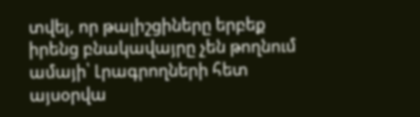տվել, որ թալիշցիները երբեք իրենց բնակավայրը չեն թողնում ամայի՝ Լրագրողների հետ այսօրվա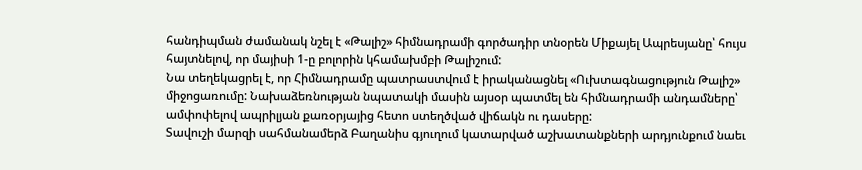հանդիպման ժամանակ նշել է «Թալիշ» հիմնադրամի գործադիր տնօրեն Միքայել Ապրեսյանը՝ հույս հայտնելով, որ մայիսի 1-ը բոլորին կհամախմբի Թալիշում:
Նա տեղեկացրել է, որ Հիմնադրամը պատրաստվում է իրականացնել «Ուխտագնացություն Թալիշ» միջոցառումը: Նախաձեռնության նպատակի մասին այսօր պատմել են հիմնադրամի անդամները՝ ամփոփելով ապրիլյան քառօրյայից հետո ստեղծված վիճակն ու դասերը:
Տավուշի մարզի սահմանամերձ Բաղանիս գյուղում կատարված աշխատանքների արդյունքում նաեւ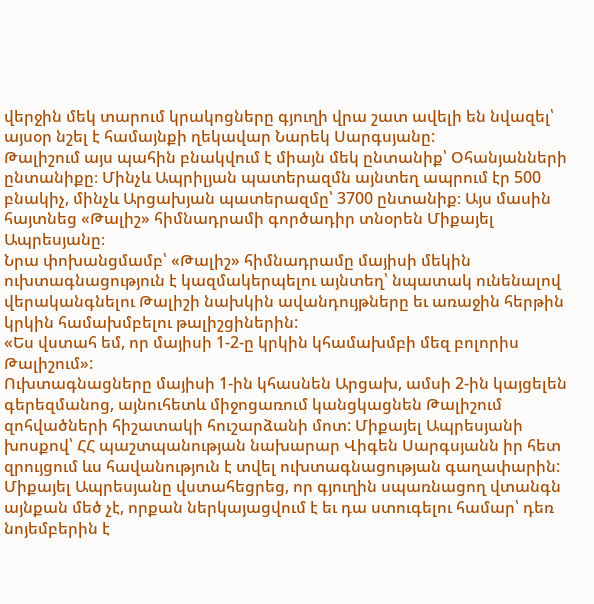վերջին մեկ տարում կրակոցները գյուղի վրա շատ ավելի են նվազել՝ այսօր նշել է համայնքի ղեկավար Նարեկ Սարգսյանը:
Թալիշում այս պահին բնակվում է միայն մեկ ընտանիք՝ Օհանյանների ընտանիքը։ Մինչև Ապրիլյան պատերազմն այնտեղ ապրում էր 500 բնակիչ, մինչև Արցախյան պատերազմը՝ 3700 ընտանիք։ Այս մասին հայտնեց «Թալիշ» հիմնադրամի գործադիր տնօրեն Միքայել Ապրեսյանը։
Նրա փոխանցմամբ՝ «Թալիշ» հիմնադրամը մայիսի մեկին ուխտագնացություն է կազմակերպելու այնտեղ՝ նպատակ ունենալով վերականգնելու Թալիշի նախկին ավանդույթները եւ առաջին հերթին կրկին համախմբելու թալիշցիներին:
«Ես վստահ եմ, որ մայիսի 1-2-ը կրկին կհամախմբի մեզ բոլորիս Թալիշում»:
Ուխտագնացները մայիսի 1-ին կհասնեն Արցախ, ամսի 2-ին կայցելեն գերեզմանոց, այնուհետև միջոցառում կանցկացնեն Թալիշում զոհվածների հիշատակի հուշարձանի մոտ: Միքայել Ապրեսյանի խոսքով՝ ՀՀ պաշտպանության նախարար Վիգեն Սարգսյանն իր հետ զրույցում ևս հավանություն է տվել ուխտագնացության գաղափարին: Միքայել Ապրեսյանը վստահեցրեց, որ գյուղին սպառնացող վտանգն այնքան մեծ չէ, որքան ներկայացվում է եւ դա ստուգելու համար՝ դեռ նոյեմբերին է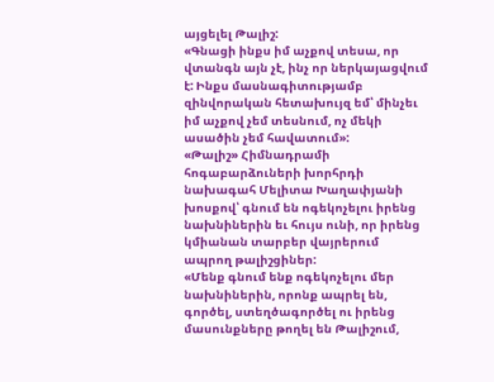այցելել Թալիշ:
«Գնացի ինքս իմ աչքով տեսա, որ վտանգն այն չէ, ինչ որ ներկայացվում է: Ինքս մասնագիտությամբ զինվորական հետախույզ եմ՝ մինչեւ իմ աչքով չեմ տեսնում, ոչ մեկի ասածին չեմ հավատում»:
«Թալիշ» Հիմնադրամի հոգաբարձուների խորհրդի նախագահ Մելիտա Խաղափյանի խոսքով՝ գնում են ոգեկոչելու իրենց նախնիներին եւ հույս ունի, որ իրենց կմիանան տարբեր վայրերում ապրող թալիշցիներ:
«Մենք գնում ենք ոգեկոչելու մեր նախնիներին, որոնք ապրել են, գործել, ստեղծագործել ու իրենց մասունքները թողել են Թալիշում,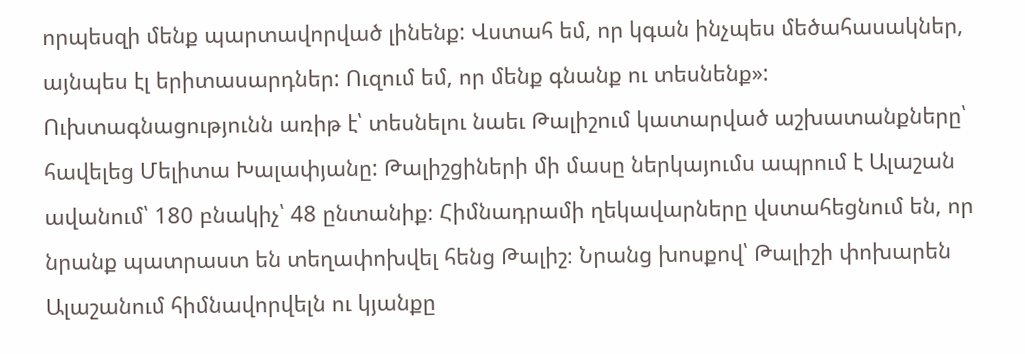որպեսզի մենք պարտավորված լինենք: Վստահ եմ, որ կգան ինչպես մեծահասակներ, այնպես էլ երիտասարդներ: Ուզում եմ, որ մենք գնանք ու տեսնենք»:
Ուխտագնացությունն առիթ է՝ տեսնելու նաեւ Թալիշում կատարված աշխատանքները՝ հավելեց Մելիտա Խալափյանը: Թալիշցիների մի մասը ներկայումս ապրում է Ալաշան ավանում՝ 180 բնակիչ՝ 48 ընտանիք։ Հիմնադրամի ղեկավարները վստահեցնում են, որ նրանք պատրաստ են տեղափոխվել հենց Թալիշ։ Նրանց խոսքով՝ Թալիշի փոխարեն Ալաշանում հիմնավորվելն ու կյանքը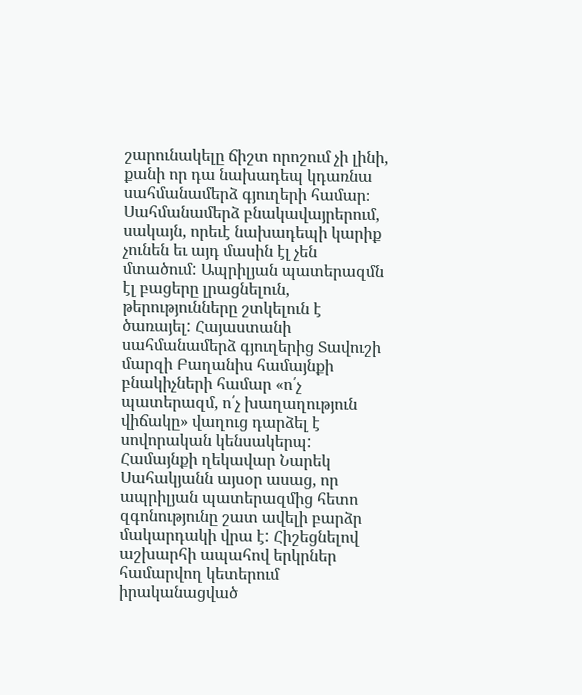շարունակելը ճիշտ որոշում չի լինի, քանի որ դա նախադեպ կդառնա սահմանամերձ գյուղերի համար։
Սահմանամերձ բնակավայրերում, սակայն, որեւէ նախադեպի կարիք չունեն եւ այդ մասին էլ չեն մտածում: Ապրիլյան պատերազմն էլ բացերը լրացնելուն, թերությունները շտկելուն է ծառայել: Հայաստանի սահմանամերձ գյուղերից Տավուշի մարզի Բաղանիս համայնքի բնակիչների համար «ո՛չ պատերազմ, ո՛չ խաղաղություն վիճակը» վաղուց դարձել է սովորական կենսակերպ: Համայնքի ղեկավար Նարեկ Սահակյանն այսօր ասաց, որ ապրիլյան պատերազմից հետո զգոնությունը շատ ավելի բարձր մակարդակի վրա է: Հիշեցնելով աշխարհի ապահով երկրներ համարվող կետերում իրականացված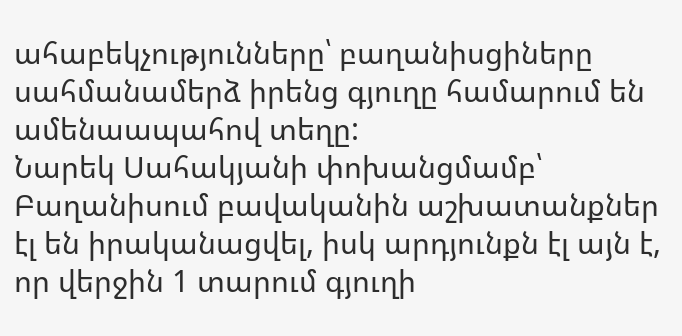ահաբեկչությունները՝ բաղանիսցիները սահմանամերձ իրենց գյուղը համարում են ամենաապահով տեղը:
Նարեկ Սահակյանի փոխանցմամբ՝ Բաղանիսում բավականին աշխատանքներ էլ են իրականացվել, իսկ արդյունքն էլ այն է, որ վերջին 1 տարում գյուղի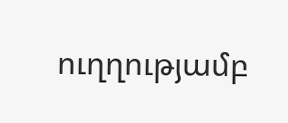ուղղությամբ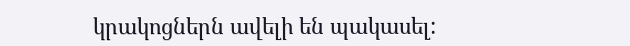կրակոցներն ավելի են պակասել: